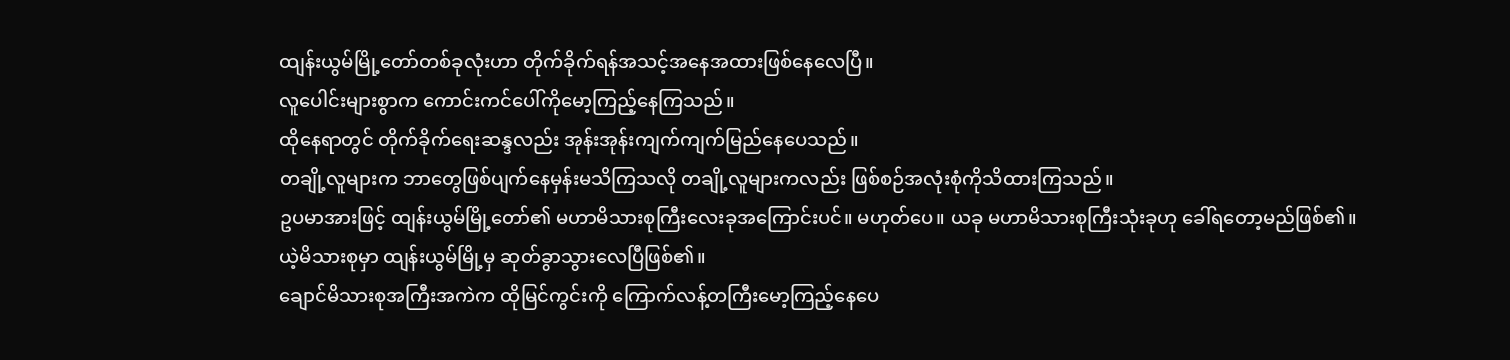ထျန်းယွမ်မြို့တော်တစ်ခုလုံးဟာ တိုက်ခိုက်ရန်အသင့်အနေအထားဖြစ်နေလေပြီ။
လူပေါင်းများစွာက ကောင်းကင်ပေါ်ကိုမော့ကြည့်နေကြသည်။
ထိုနေရာတွင် တိုက်ခိုက်ရေးဆန္ဒလည်း အုန်းအုန်းကျက်ကျက်မြည်နေပေသည်။
တချို့လူများက ဘာတွေဖြစ်ပျက်နေမှန်းမသိကြသလို တချို့လူများကလည်း ဖြစ်စဉ်အလုံးစုံကိုသိထားကြသည်။
ဥပမာအားဖြင့် ထျန်းယွမ်မြို့တော်၏ မဟာမိသားစုကြီးလေးခုအကြောင်းပင်။ မဟုတ်ပေ။ ယခု မဟာမိသားစုကြီးသုံးခုဟု ခေါ်ရတော့မည်ဖြစ်၏။
ယဲ့မိသားစုမှာ ထျန်းယွမ်မြို့မှ ဆုတ်ခွာသွားလေပြီဖြစ်၏။
ချောင်မိသားစုအကြီးအကဲက ထိုမြင်ကွင်းကို ကြောက်လန့်တကြီးမော့ကြည့်နေပေ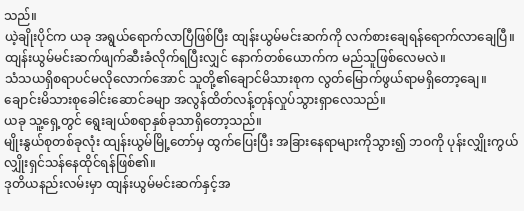သည်။
ယဲ့ချိုးပိုင်က ယခု အရွယ်ရောက်လာပြီဖြစ်ပြီး ထျန်းယွမ်မင်းဆက်ကို လက်စားချေရန်ရောက်လာချေပြီ။
ထျန်းယွမ်မင်းဆက်ဖျက်ဆီးခံလိုက်ရပြီးလျှင် နောက်တစ်ယောက်က မည်သူဖြစ်လေမလဲ။
သံသယရှိစရာပင်မလိုလောက်အောင် သူတို့၏ချောင်မိသားစုက လွတ်မြောက်ဖွယ်ရာမရှိတော့ချေ။
ချောင်းမိသားစုခေါင်းဆောင်ခမျာ အလွန်ထိတ်လန့်တုန်လှုပ်သွားရှာလေသည်။
ယခု သူ့ရှေ့တွင် ရွေးချယ်စရာနှစ်ခုသာရှိတော့သည်။
မျိုးနွယ်စုတစ်ခုလုံး ထျန်းယွမ်မြို့တော်မှ ထွက်ပြေးပြီး အခြားနေရာများကိုသွား၍ ဘဝကို ပုန်းလျှိုးကွယ်လျှိုးရှင်သန်နေထိုင်ရန်ဖြစ်၏။
ဒုတိယနည်းလမ်းမှာ ထျန်းယွမ်မင်းဆက်နှင့်အ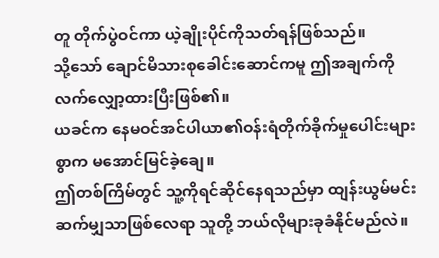တူ တိုက်ပွဲဝင်ကာ ယဲ့ချိုးပိုင်ကိုသတ်ရန်ဖြစ်သည်။
သို့သော် ချောင်မိသားစုခေါင်းဆောင်ကမူ ဤအချက်ကိုလက်လျှော့ထားပြီးဖြစ်၏။
ယခင်က နေမဝင်အင်ပါယာ၏ဝန်းရံတိုက်ခိုက်မှုပေါင်းများစွာက မအောင်မြင်ခဲ့ချေ။
ဤတစ်ကြိမ်တွင် သူ့ကိုရင်ဆိုင်နေရသည်မှာ ထျန်းယွမ်မင်းဆက်မျှသာဖြစ်လေရာ သူတို့ ဘယ်လိုများခုခံနိုင်မည်လဲ။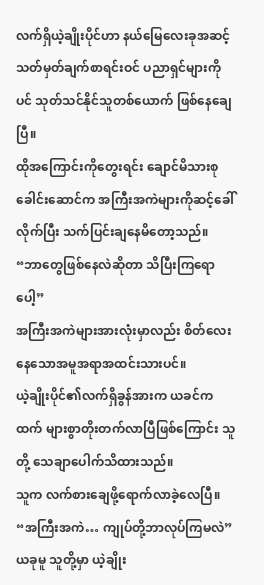လက်ရှိယဲ့ချိုးပိုင်ဟာ နယ်မြေလေးခုအဆင့်သတ်မှတ်ချက်စာရင်းဝင် ပညာရှင်များကိုပင် သုတ်သင်နိုင်သူတစ်ယောက် ဖြစ်နေချေပြီ။
ထိုအကြောင်းကိုတွေးရင်း ချောင်မိသားစုခေါင်းဆောင်က အကြီးအကဲများကိုဆင့်ခေါ်လိုက်ပြီး သက်ပြင်းချနေမိတော့သည်။
“ဘာတွေဖြစ်နေလဲဆိုတာ သိပြီးကြရောပေါ့”
အကြီးအကဲများအားလုံးမှာလည်း စိတ်လေးနေသောအမူအရာအထင်းသားပင်။
ယဲ့ချိုးပိုင်၏လက်ရှိခွန်အားက ယခင်ကထက် များစွာတိုးတက်လာပြီဖြစ်ကြောင်း သူတို့ သေချာပေါက်သိထားသည်။
သူက လက်စားချေဖို့ရောက်လာခဲ့လေပြီ။
“အကြီးအကဲ… ကျုပ်တို့ဘာလုပ်ကြမလဲ”
ယခုမူ သူတို့မှာ ယဲ့ချိုး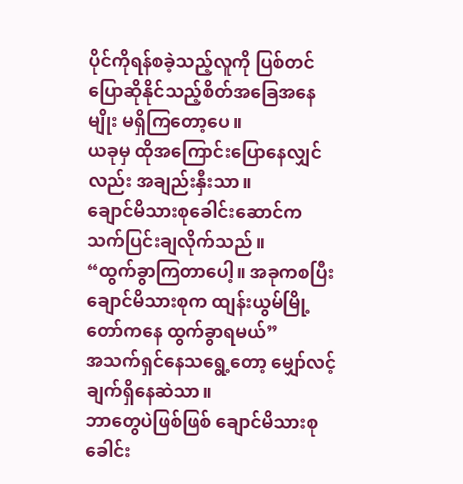ပိုင်ကိုရန်စခဲ့သည့်လူကို ပြစ်တင်ပြောဆိုနိုင်သည့်စိတ်အခြေအနေမျိုး မရှိကြတော့ပေ။
ယခုမှ ထိုအကြောင်းပြောနေလျှင်လည်း အချည်းနှီးသာ။
ချောင်မိသားစုခေါင်းဆောင်က သက်ပြင်းချလိုက်သည်။
“ထွက်ခွာကြတာပေါ့။ အခုကစပြီး ချောင်မိသားစုက ထျန်းယွမ်မြို့တော်ကနေ ထွက်ခွာရမယ်”
အသက်ရှင်နေသရွေ့တော့ မျှော်လင့်ချက်ရှိနေဆဲသာ။
ဘာတွေပဲဖြစ်ဖြစ် ချောင်မိသားစုခေါင်း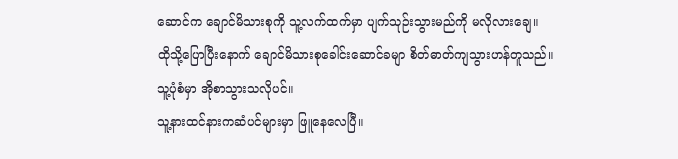ဆောင်က ချောင်မိသားစုကို သူ့လက်ထက်မှာ ပျက်သုဉ်းသွားမည်ကို မလိုလားချေ။
ထိုသို့ပြောပြီးနောက် ချောင်မိသားစုခေါင်းဆောင်ခမျာ စိတ်ဓာတ်ကျသွားဟန်တူသည်။
သူ့ပုံစံမှာ အိုစာသွားသလိုပင်။
သူ့နားထင်နားကဆံပင်များမှာ ဖြူနေလေပြီ။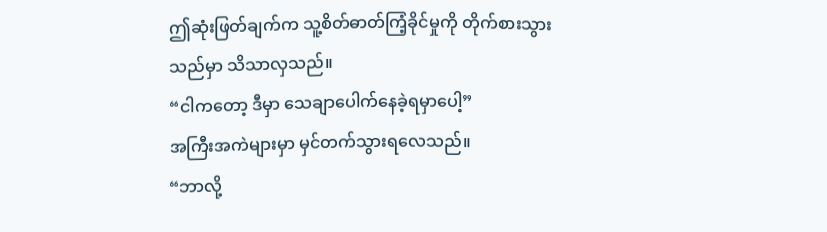ဤဆုံးဖြတ်ချက်က သူ့စိတ်ဓာတ်ကြံ့ခိုင်မှုကို တိုက်စားသွားသည်မှာ သိသာလှသည်။
“ငါကတော့ ဒီမှာ သေချာပေါက်နေခဲ့ရမှာပေါ့”
အကြီးအကဲများမှာ မှင်တက်သွားရလေသည်။
“ဘာလို့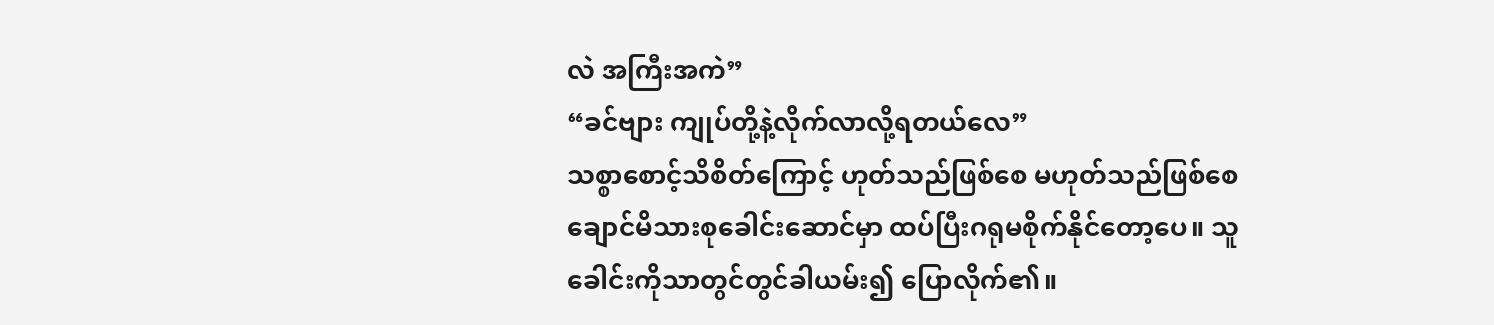လဲ အကြီးအကဲ”
“ခင်ဗျား ကျုပ်တို့နဲ့လိုက်လာလို့ရတယ်လေ”
သစ္စာစောင့်သိစိတ်ကြောင့် ဟုတ်သည်ဖြစ်စေ မဟုတ်သည်ဖြစ်စေ ချောင်မိသားစုခေါင်းဆောင်မှာ ထပ်ပြီးဂရုမစိုက်နိုင်တော့ပေ။ သူ ခေါင်းကိုသာတွင်တွင်ခါယမ်း၍ ပြောလိုက်၏။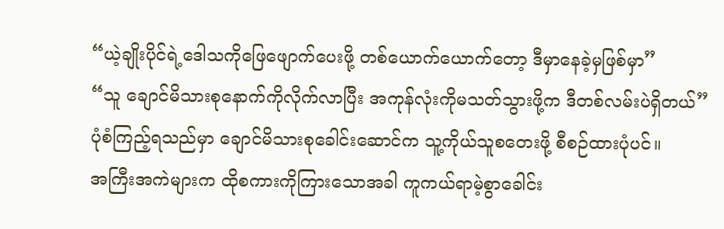“ယဲ့ချိုးပိုင်ရဲ့ဒေါသကိုဖြေဖျောက်ပေးဖို့ တစ်ယောက်ယောက်တော့ ဒီမှာနေခဲ့မှဖြစ်မှာ”
“သူ ချောင်မိသားစုနောက်ကိုလိုက်လာပြီး အကုန်လုံးကိုမသတ်သွားဖို့က ဒီတစ်လမ်းပဲရှိတယ်”
ပုံစံကြည့်ရသည်မှာ ချောင်မိသားစုခေါင်းဆောင်က သူ့ကိုယ်သူစတေးဖို့ စီစဉ်ထားပုံပင်။
အကြီးအကဲများက ထိုစကားကိုကြားသောအခါ ကူကယ်ရာမဲ့စွာခေါင်း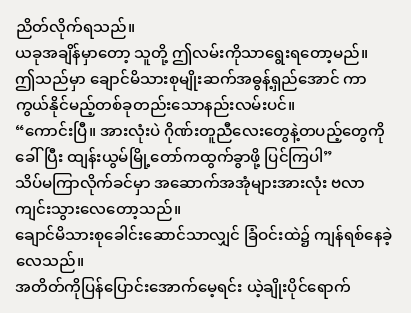ညိတ်လိုက်ရသည်။
ယခုအချိန်မှာတော့ သူတို့ ဤလမ်းကိုသာရွေးရတော့မည်။
ဤသည်မှာ ချောင်မိသားစုမျိုးဆက်အဓွန့်ရှည်အောင် ကာကွယ်နိုင်မည့်တစ်ခုတည်းသောနည်းလမ်းပင်။
“ကောင်းပြီ။ အားလုံးပဲ ဂိုဏ်းတူညီလေးတွေနဲ့တပည့်တွေကိုခေါ်ပြီး ထျန်းယွမ်မြို့တော်ကထွက်ခွာဖို့ ပြင်ကြပါ”
သိပ်မကြာလိုက်ခင်မှာ အဆောက်အအုံများအားလုံး ဗလာကျင်းသွားလေတော့သည်။
ချောင်မိသားစုခေါင်းဆောင်သာလျှင် ခြံဝင်းထဲ၌ ကျန်ရစ်နေခဲ့လေသည်။
အတိတ်ကိုပြန်ပြောင်းအောက်မေ့ရင်း ယဲ့ချိုးပိုင်ရောက်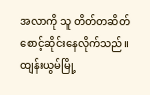အလာကို သူ တိတ်တဆိတ်စောင့်ဆိုင်းနေလိုက်သည်။
ထျန်းယွမ်မြို့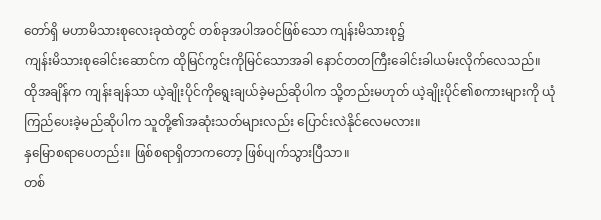တော်ရှိ မဟာမိသားစုလေးခုထဲတွင် တစ်ခုအပါအဝင်ဖြစ်သော ကျန်းမိသားစု၌
ကျန်းမိသားစုခေါင်းဆောင်က ထိုမြင်ကွင်းကိုမြင်သောအခါ နောင်တတကြီးခေါင်းခါယမ်းလိုက်လေသည်။
ထိုအချိန်က ကျန်းချန်သာ ယဲ့ချိုးပိုင်ကိုရွေးချယ်ခဲ့မည်ဆိုပါက သို့တည်းမဟုတ် ယဲ့ချိုးပိုင်၏စကားများကို ယုံကြည်ပေးခဲ့မည်ဆိုပါက သူတို့၏အဆုံးသတ်များလည်း ပြောင်းလဲနိုင်လေမလား။
နှမြောစရာပေတည်း။ ဖြစ်စရာရှိတာကတော့ ဖြစ်ပျက်သွားပြီသာ။
တစ်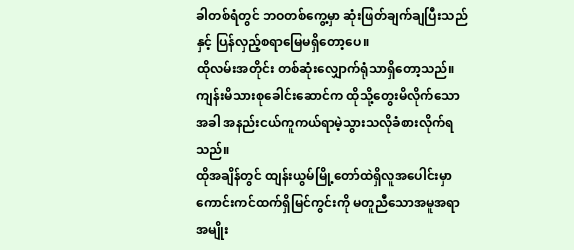ခါတစ်ရံတွင် ဘဝတစ်ကွေ့မှာ ဆုံးဖြတ်ချက်ချပြီးသည်နှင့် ပြန်လှည့်စရာမြေမရှိတော့ပေ။
ထိုလမ်းအတိုင်း တစ်ဆုံးလျှောက်ရုံသာရှိတော့သည်။
ကျန်းမိသားစုခေါင်းဆောင်က ထိုသို့တွေးမိလိုက်သောအခါ အနည်းငယ်ကူကယ်ရာမဲ့သွားသလိုခံစားလိုက်ရသည်။
ထိုအချိန်တွင် ထျန်းယွမ်မြို့တော်ထဲရှိလူအပေါင်းမှာ ကောင်းကင်ထက်ရှိမြင်ကွင်းကို မတူညီသောအမူအရာအမျိုး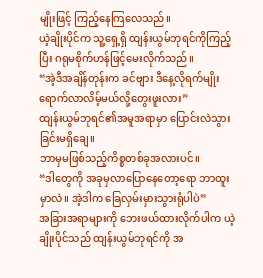မျိုးဖြင့် ကြည့်နေကြလေသည်။
ယဲ့ချိုးပိုင်က သူ့ရှေ့ရှိ ထျန်းယွမ်ဘုရင်ကိုကြည့်ပြီး ဂရုမစိုက်ဟန်ဖြင့်မေးလိုက်သည်။
“အဲ့ဒီအချိန်တုန်းက ခင်ဗျား ဒီနေ့လိုရက်မျိုးရောက်လာလိမ့်မယ်လို့တွေးဖူးလား”
ထျန်းယွမ်ဘုရင်၏အမူအရာမှာ ပြောင်းလဲသွားခြင်းမရှိချေ။
ဘာမှမဖြစ်သည့်ကိစ္စတစ်ခုအလားပင်။
“ဒါတွေကို အခုမှလာပြောနေတော့ရော ဘာထူးမှာလဲ။ အဲ့ဒါက ခြေလှမ်းမှားသွားရုံပါပဲ”
အခြားအရာများကို ဘေးဖယ်ထားလိုက်ပါက ယဲ့ချိုးပိုင်သည် ထျန်းယွမ်ဘုရင်ကို အ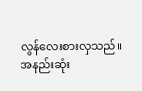လွန်လေးစားလှသည်။
အနည်းဆုံး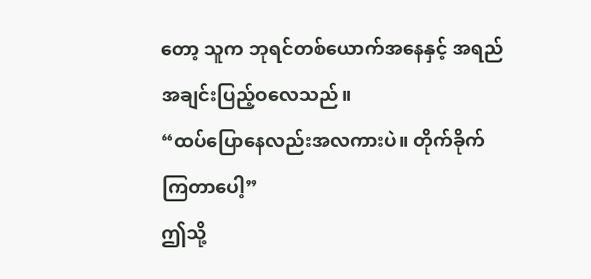တော့ သူက ဘုရင်တစ်ယောက်အနေနှင့် အရည်အချင်းပြည့်ဝလေသည်။
“ထပ်ပြောနေလည်းအလကားပဲ။ တိုက်ခိုက်ကြတာပေါ့”
ဤသို့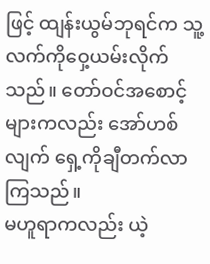ဖြင့် ထျန်းယွမ်ဘုရင်က သူ့လက်ကိုဝှေ့ယမ်းလိုက်သည်။ တော်ဝင်အစောင့်များကလည်း အော်ဟစ်လျက် ရှေ့ကိုချီတက်လာကြသည်။
မဟူရာကလည်း ယဲ့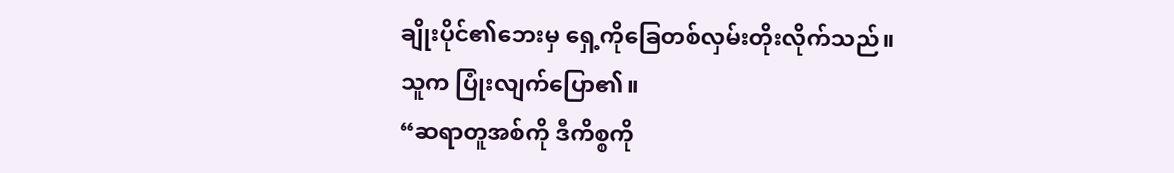ချိုးပိုင်၏ဘေးမှ ရှေ့ကိုခြေတစ်လှမ်းတိုးလိုက်သည်။
သူက ပြုံးလျက်ပြော၏။
“ဆရာတူအစ်ကို ဒီကိစ္စကို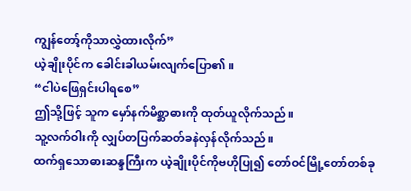ကျွန်တော့်ကိုသာလွှဲထားလိုက်”
ယဲ့ချိုးပိုင်က ခေါင်းခါယမ်းလျက်ပြော၏။
“ငါပဲဖြေရှင်းပါရစေ”
ဤသို့ဖြင့် သူက မှော်နက်မိစ္ဆာဓားကို ထုတ်ယူလိုက်သည်။
သူ့လက်ဝါးကို လျှပ်တပြက်ဆတ်ခနဲလှန်လိုက်သည်။
ထက်ရှသောဓားဆန္ဒကြီးက ယဲ့ချိုးပိုင်ကိုဗဟိုပြု၍ တော်ဝင်မြို့တော်တစ်ခု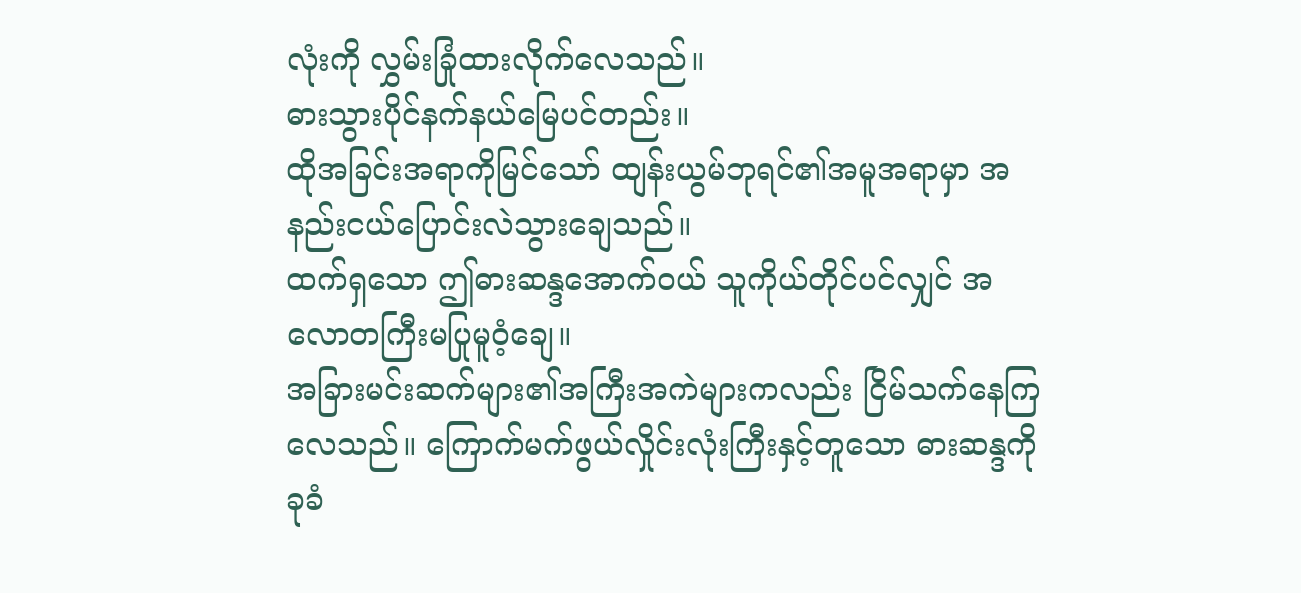လုံးကို လွှမ်းခြုံထားလိုက်လေသည်။
ဓားသွားပိုင်နက်နယ်မြေပင်တည်း။
ထိုအခြင်းအရာကိုမြင်သော် ထျန်းယွမ်ဘုရင်၏အမူအရာမှာ အနည်းငယ်ပြောင်းလဲသွားချေသည်။
ထက်ရှသော ဤဓားဆန္ဒအောက်ဝယ် သူကိုယ်တိုင်ပင်လျှင် အလောတကြီးမပြုမူဝံ့ချေ။
အခြားမင်းဆက်များ၏အကြီးအကဲများကလည်း ငြိမ်သက်နေကြလေသည်။ ကြောက်မက်ဖွယ်လှိုင်းလုံးကြီးနှင့်တူသော ဓားဆန္ဒကိုခုခံ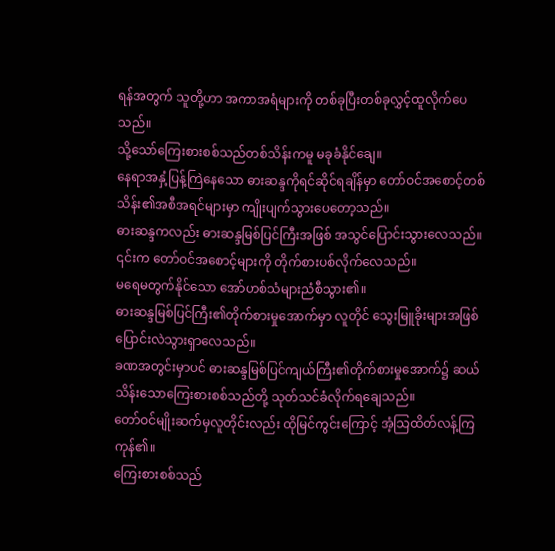ရန်အတွက် သူတို့ဟာ အကာအရံများကို တစ်ခုပြီးတစ်ခုလွှင့်ထူလိုက်ပေသည်။
သို့သော်ကြေးစားစစ်သည်တစ်သိန်းကမူ မခုခံနိုင်ချေ။
နေရာအနှံ့ပြန့်ကြဲနေသော ဓားဆန္ဒကိုရင်ဆိုင်ရချိန်မှာ တော်ဝင်အစောင့်တစ်သိန်း၏အစီအရင်များမှာ ကျိုးပျက်သွားပေတော့သည်။
ဓားဆန္ဒကလည်း ဓားဆန္ဒမြစ်ပြင်ကြီးအဖြစ် အသွင်ပြောင်းသွားလေသည်။
၎င်းက တော်ဝင်အစောင့်များကို တိုက်စားပစ်လိုက်လေသည်။
မရေမတွက်နိုင်သော အော်ဟစ်သံများညံစီသွား၏။
ဓားဆန္ဒမြစ်ပြင်ကြီး၏တိုက်စားမှုအောက်မှာ လူတိုင် သွေးမြူခိုးများအဖြစ် ပြောင်းလဲသွားရှာလေသည်။
ခဏအတွင်းမှာပင် ဓားဆန္ဒမြစ်ပြင်ကျယ်ကြီး၏တိုက်စားမှုအောက်၌ ဆယ်သိန်းသောကြေးစားစစ်သည်တို့ သုတ်သင်ခံလိုက်ရချေသည်။
တော်ဝင်မျိုးဆက်မှလူတိုင်းလည်း ထိုမြင်ကွင်းကြောင့် အံ့သြထိတ်လန့်ကြကုန်၏။
ကြေးစားစစ်သည်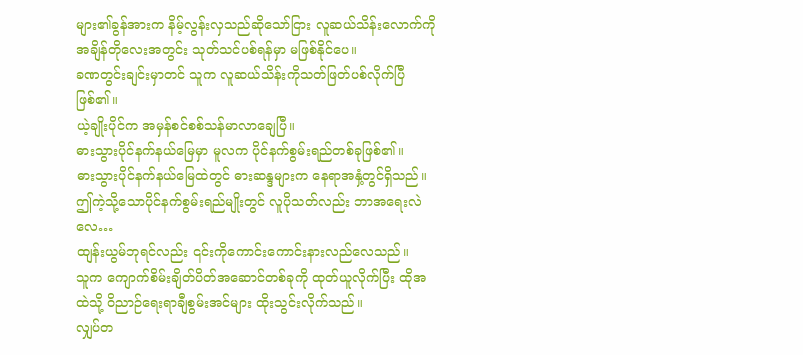များ၏ခွန်အားက နိမ့်လွန်းလှသည်ဆိုသော်ငြား လူဆယ်သိန်းလောက်ကို အချိန်တိုလေးအတွင်း သုတ်သင်ပစ်ရန်မှာ မဖြစ်နိုင်ပေ။
ခဏတွင်းချင်းမှာတင် သူက လူဆယ်သိန်းကိုသတ်ဖြတ်ပစ်လိုက်ပြီဖြစ်၏။
ယဲ့ချိုးပိုင်က အမှန်စင်စစ်သန်မာလာချေပြီ။
ဓားသွားပိုင်နက်နယ်မြေမှာ မူလက ပိုင်နက်စွမ်းရည်တစ်ခုဖြစ်၏။
ဓားသွားပိုင်နက်နယ်မြေထဲတွင် ဓားဆန္ဒများက နေရာအနှံ့တွင်ရှိသည်။
ဤကဲ့သို့သောပိုင်နက်စွမ်းရည်မျိုးတွင် လူပိုသတ်လည်း ဘာအရေးလဲလေ…
ထျန်းယွမ်ဘုရင်လည်း ၎င်းကိုကောင်းကောင်းနားလည်လေသည်။
သူက ကျောက်စိမ်းချိတ်ပိတ်အဆောင်တစ်ခုကို ထုတ်ယူလိုက်ပြီး ထိုအထဲသို့ ဝိညာဉ်ရေးရာချီစွမ်းအင်များ ထိုးသွင်းလိုက်သည်။
လျှပ်တ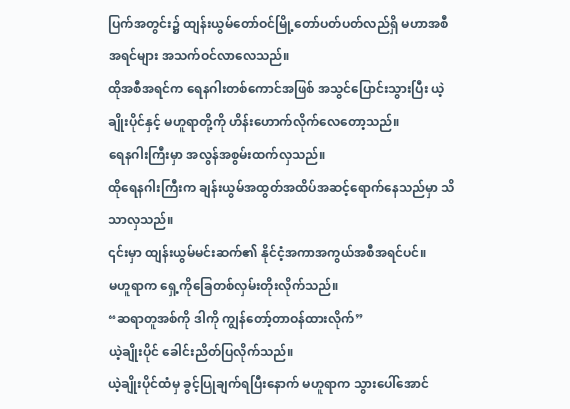ပြက်အတွင်း၌ ထျန်းယွမ်တော်ဝင်မြို့တော်ပတ်ပတ်လည်ရှိ မဟာအစီအရင်များ အသက်ဝင်လာလေသည်။
ထိုအစီအရင်က ရေနဂါးတစ်ကောင်အဖြစ် အသွင်ပြောင်းသွားပြီး ယဲ့ချိုးပိုင်နှင့် မဟူရာတို့ကို ဟိန်းဟောက်လိုက်လေတော့သည်။
ရေနဂါးကြီးမှာ အလွန်အစွမ်းထက်လှသည်။
ထိုရေနဂါးကြီးက ချန်းယွမ်အထွတ်အထိပ်အဆင့်ရောက်နေသည်မှာ သိသာလှသည်။
၎င်းမှာ ထျန်းယွမ်မင်းဆက်၏ နိုင်ငံ့အကာအကွယ်အစီအရင်ပင်။
မဟူရာက ရှေ့ကိုခြေတစ်လှမ်းတိုးလိုက်သည်။
“ဆရာတူအစ်ကို ဒါကို ကျွန်တော့်တာဝန်ထားလိုက်”
ယဲ့ချိုးပိုင် ခေါင်းညိတ်ပြလိုက်သည်။
ယဲ့ချိုးပိုင်ထံမှ ခွင့်ပြုချက်ရပြီးနောက် မဟူရာက သွားပေါ်အောင်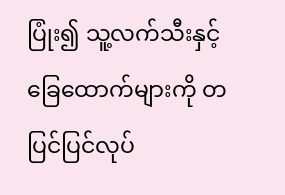ပြုံး၍ သူ့လက်သီးနှင့်ခြေထောက်များကို တပြင်ပြင်လုပ်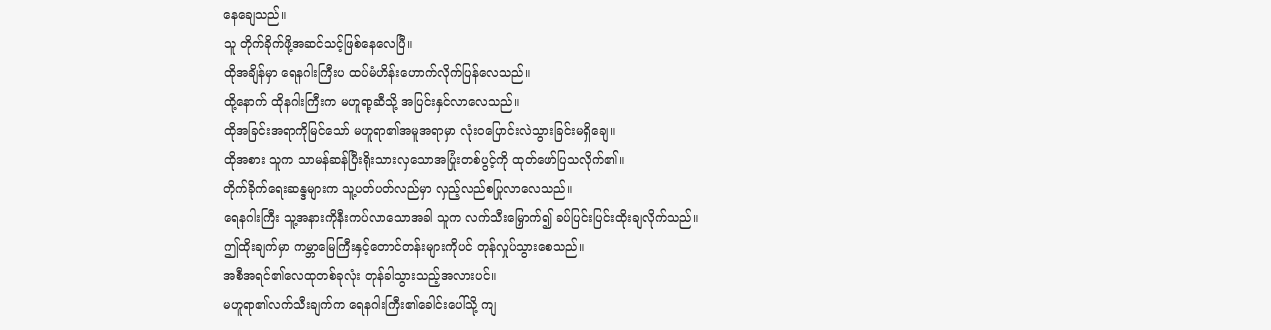နေချေသည်။
သူ တိုက်ခိုက်ဖို့အဆင်သင့်ဖြစ်နေလေပြီ။
ထိုအချိန်မှာ ရေနဂါးကြီးပ ထပ်မံဟိန်းဟောက်လိုက်ပြန်လေသည်။
ထို့နောက် ထိုနဂါးကြီးက မဟူရာ့ဆီသို့ အပြင်းနှင်လာလေသည်။
ထိုအခြင်းအရာကိုမြင်သော် မဟူရာ၏အမူအရာမှာ လုံးဝပြောင်းလဲသွားခြင်းမရှိချေ။
ထိုအစား သူက သာမန်ဆန်ပြီးရိုးသားလှသောအပြုံးတစ်ပွင့်ကို ထုတ်ဖော်ပြသလိုက်၏။
တိုက်ခိုက်ရေးဆန္ဒများက သူ့ပတ်ပတ်လည်မှာ လှည့်လည်စပြုလာလေသည်။
ရေနဂါးကြီး သူ့အနားကိုနီးကပ်လာသောအခါ သူက လက်သီးမြှောက်၍ ခပ်ပြင်းပြင်းထိုးချလိုက်သည်။
ဤထိုးချက်မှာ ကမ္ဘာမြေကြီးနှင့်တောင်တန်းများကိုပင် တုန်လှုပ်သွားစေသည်။
အစီအရင်၏လေထုတစ်ခုလုံး တုန်ခါသွားသည့်အလားပင်။
မဟူရာ၏လက်သီးချက်က ရေနဂါးကြီး၏ခေါင်းပေါ်သို့ ကျ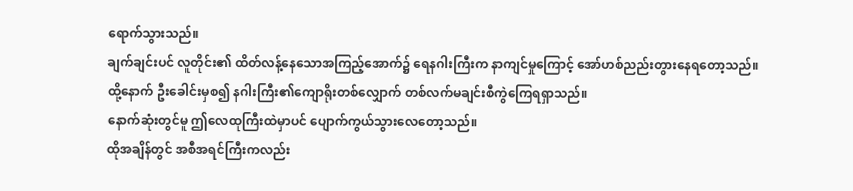ရောက်သွားသည်။
ချက်ချင်းပင် လူတိုင်း၏ ထိတ်လန့်နေသောအကြည့်အောက်၌ ရေနဂါးကြီးက နာကျင်မှုကြောင့် အော်ဟစ်ညည်းတွားနေရတော့သည်။
ထို့နောက် ဦးခေါင်းမှစ၍ နဂါးကြီး၏ကျောရိုးတစ်လျှောက် တစ်လက်မချင်းစီကွဲကြေရရှာသည်။
နောက်ဆုံးတွင်မူ ဤလေထုကြီးထဲမှာပင် ပျောက်ကွယ်သွားလေတော့သည်။
ထိုအချိန်တွင် အစီအရင်ကြီးကလည်း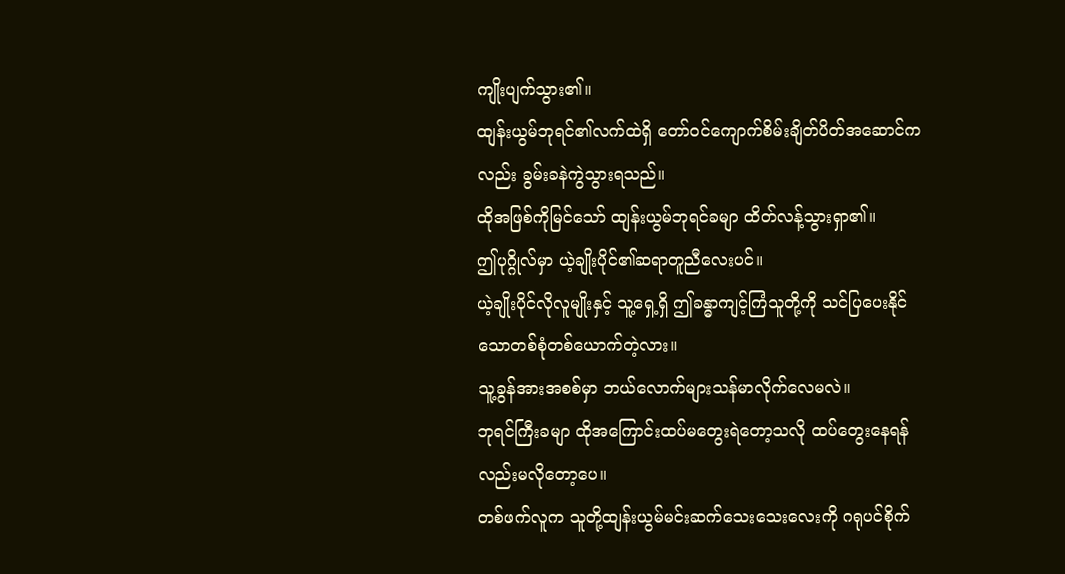ကျိုးပျက်သွား၏။
ထျန်းယွမ်ဘုရင်၏လက်ထဲရှိ တော်ဝင်ကျောက်စိမ်းချိတ်ပိတ်အဆောင်ကလည်း ခွမ်းခနဲကွဲသွားရသည်။
ထိုအဖြစ်ကိုမြင်သော် ထျန်းယွမ်ဘုရင်ခမျာ ထိတ်လန့်သွားရှာ၏။
ဤပုဂ္ဂိုလ်မှာ ယဲ့ချိုးပိုင်၏ဆရာတူညီလေးပင်။
ယဲ့ချိုးပိုင်လိုလူမျိုးနှင့် သူ့ရှေ့ရှိ ဤခန္ဓာကျင့်ကြံသူတို့ကို သင်ပြပေးနိုင်သောတစ်စုံတစ်ယောက်တဲ့လား။
သူ့ခွန်အားအစစ်မှာ ဘယ်လောက်များသန်မာလိုက်လေမလဲ။
ဘုရင်ကြီးခမျာ ထိုအကြောင်းထပ်မတွေးရဲတော့သလို ထပ်တွေးနေရန်လည်းမလိုတော့ပေ။
တစ်ဖက်လူက သူတို့ထျန်းယွမ်မင်းဆက်သေးသေးလေးကို ဂရုပင်စိုက်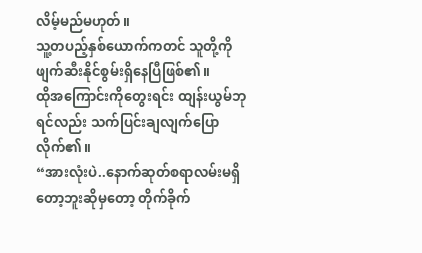လိမ့်မည်မဟုတ်။
သူ့တပည့်နှစ်ယောက်ကတင် သူတို့ကိုဖျက်ဆီးနိုင်စွမ်းရှိနေပြီဖြစ်၏။
ထိုအကြောင်းကိုတွေးရင်း ထျန်းယွမ်ဘုရင်လည်း သက်ပြင်းချလျက်ပြောလိုက်၏။
“အားလုံးပဲ..နောက်ဆုတ်စရာလမ်းမရှိတော့ဘူးဆိုမှတော့ တိုက်ခိုက်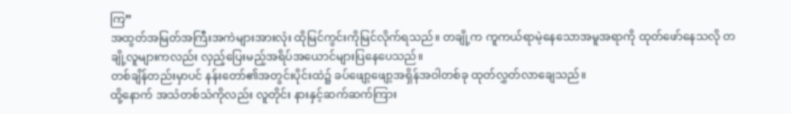ကြ”
အထွတ်အမြတ်အကြီးအကဲများအားလုံး ထိုမြင်ကွင်းကိုမြင်လိုက်ရသည်။ တချို့က ကူကယ်ရာမဲ့နေသောအမူအရာကို ထုတ်ဖော်နေသလို တချို့လူများကလည်း လှည့်ပြေးမည့်အရိပ်အယောင်များပြနေပေသည်။
တစ်ချိန်တည်းမှာပင် နန်းတော်၏အတွင်းပိုင်းထဲ၌ ခပ်ဖျော့ဖျော့အရှိန်အဝါတစ်ခု ထုတ်လွှတ်လာချေသည်။
ထို့နောက် အသံတစ်သံကိုလည်း လူတိုင်း နားနှင့်ဆက်ဆက်ကြား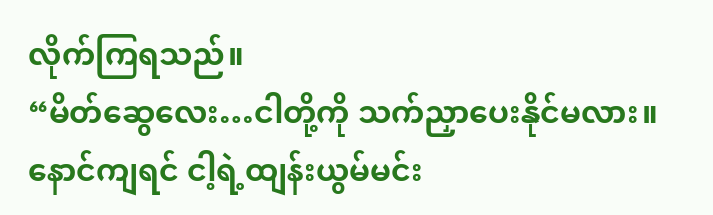လိုက်ကြရသည်။
“မိတ်ဆွေလေး…ငါတို့ကို သက်ညှာပေးနိုင်မလား။ နောင်ကျရင် ငါ့ရဲ့ထျန်းယွမ်မင်း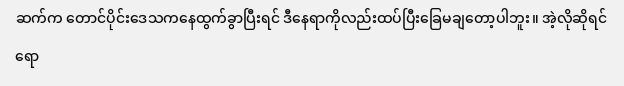ဆက်က တောင်ပိုင်းဒေသကနေထွက်ခွာပြီးရင် ဒီနေရာကိုလည်းထပ်ပြီးခြေမချတော့ပါဘူး။ အဲ့လိုဆိုရင်ရော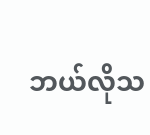ဘယ်လိုသ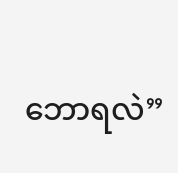ဘောရလဲ”